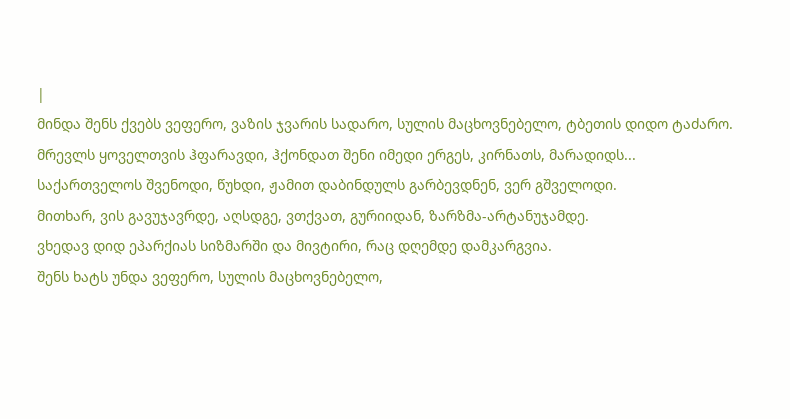|
მინდა შენს ქვებს ვეფერო, ვაზის ჯვარის სადარო, სულის მაცხოვნებელო, ტბეთის დიდო ტაძარო.
მრევლს ყოველთვის ჰფარავდი, ჰქონდათ შენი იმედი ერგეს, კირნათს, მარადიდს...
საქართველოს შვენოდი, წუხდი, ჟამით დაბინდულს გარბევდნენ, ვერ გშველოდი.
მითხარ, ვის გავუჯავრდე, აღსდგე, ვთქვათ, გურიიდან, ზარზმა-არტანუჯამდე.
ვხედავ დიდ ეპარქიას სიზმარში და მივტირი, რაც დღემდე დამკარგვია.
შენს ხატს უნდა ვეფერო, სულის მაცხოვნებელო,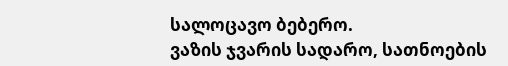სალოცავო ბებერო.
ვაზის ჯვარის სადარო, სათნოების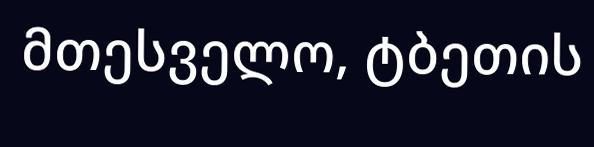მთესველო, ტბეთის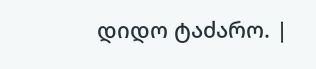დიდო ტაძარო. |